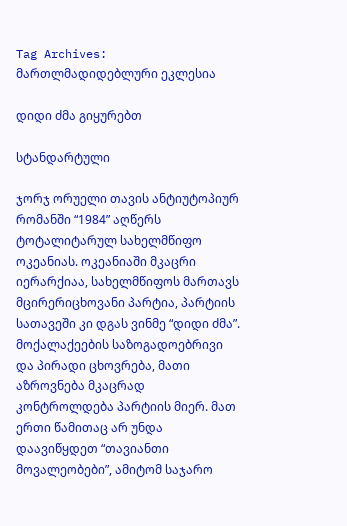Tag Archives: მართლმადიდებლური ეკლესია

დიდი ძმა გიყურებთ

სტანდარტული

ჯორჯ ორუელი თავის ანტიუტოპიურ რომანში “1984” აღწერს ტოტალიტარულ სახელმწიფო ოკეანიას. ოკეანიაში მკაცრი იერარქიაა, სახელმწიფოს მართავს მცირერიცხოვანი პარტია, პარტიის სათავეში კი დგას ვინმე “დიდი ძმა”. მოქალაქეების საზოგადოებრივი და პირადი ცხოვრება, მათი აზროვნება მკაცრად კონტროლდება პარტიის მიერ. მათ ერთი წამითაც არ უნდა დაავიწყდეთ “თავიანთი მოვალეობები”, ამიტომ საჯარო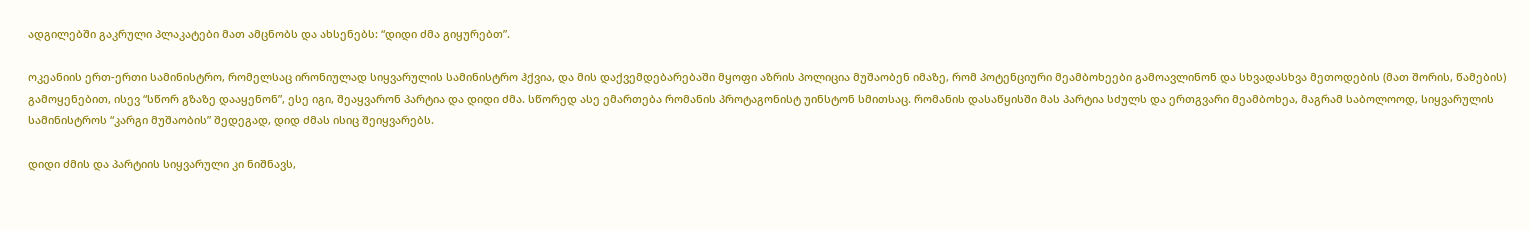ადგილებში გაკრული პლაკატები მათ ამცნობს და ახსენებს: “დიდი ძმა გიყურებთ”.

ოკეანიის ერთ-ერთი სამინისტრო, რომელსაც ირონიულად სიყვარულის სამინისტრო ჰქვია, და მის დაქვემდებარებაში მყოფი აზრის პოლიცია მუშაობენ იმაზე, რომ პოტენციური მეამბოხეები გამოავლინონ და სხვადასხვა მეთოდების (მათ შორის, წამების) გამოყენებით, ისევ “სწორ გზაზე დააყენონ”, ესე იგი, შეაყვარონ პარტია და დიდი ძმა. სწორედ ასე ემართება რომანის პროტაგონისტ უინსტონ სმითსაც. რომანის დასაწყისში მას პარტია სძულს და ერთგვარი მეამბოხეა, მაგრამ საბოლოოდ, სიყვარულის სამინისტროს “კარგი მუშაობის” შედეგად, დიდ ძმას ისიც შეიყვარებს.

დიდი ძმის და პარტიის სიყვარული კი ნიშნავს,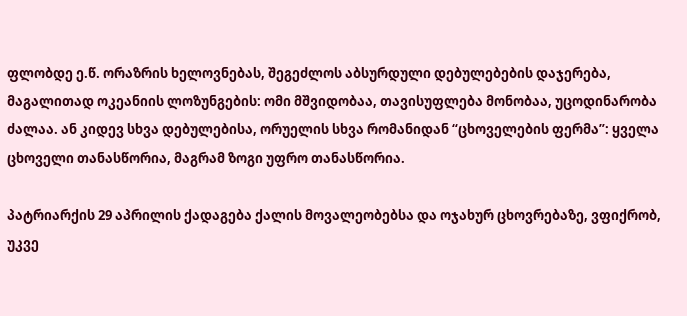ფლობდე ე.წ. ორაზრის ხელოვნებას, შეგეძლოს აბსურდული დებულებების დაჯერება, მაგალითად ოკეანიის ლოზუნგების: ომი მშვიდობაა, თავისუფლება მონობაა, უცოდინარობა ძალაა. ან კიდევ სხვა დებულებისა, ორუელის სხვა რომანიდან “ცხოველების ფერმა”: ყველა ცხოველი თანასწორია, მაგრამ ზოგი უფრო თანასწორია.

პატრიარქის 29 აპრილის ქადაგება ქალის მოვალეობებსა და ოჯახურ ცხოვრებაზე, ვფიქრობ, უკვე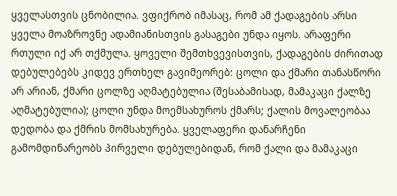ყველასთვის ცნობილია. ვფიქრობ იმასაც, რომ ამ ქადაგების არსი ყველა მოაზროვნე ადამიანისთვის გასაგები უნდა იყოს. არაფერი რთული იქ არ თქმულა. ყოველი შემთხვევისთვის, ქადაგების ძირითად დებულებებს კიდევ ერთხელ გავიმეორებ: ცოლი და ქმარი თანასწორი არ არიან, ქმარი ცოლზე აღმატებულია (შესაბამისად, მამაკაცი ქალზე აღმატებულია); ცოლი უნდა მოემსახუროს ქმარს; ქალის მოვალეობაა დედობა და ქმრის მომსახურება. ყველაფერი დანარჩენი გამომდინარეობს პირველი დებულებიდან, რომ ქალი და მამაკაცი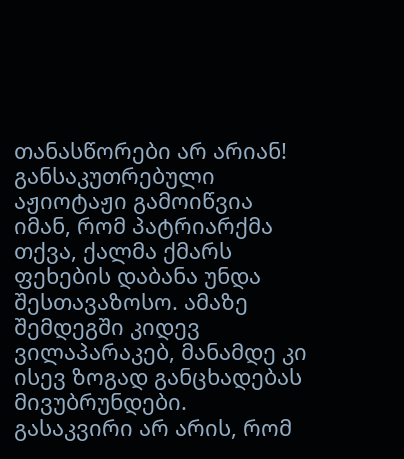თანასწორები არ არიან! განსაკუთრებული აჟიოტაჟი გამოიწვია იმან, რომ პატრიარქმა თქვა, ქალმა ქმარს ფეხების დაბანა უნდა შესთავაზოსო. ამაზე შემდეგში კიდევ ვილაპარაკებ, მანამდე კი ისევ ზოგად განცხადებას მივუბრუნდები.  გასაკვირი არ არის, რომ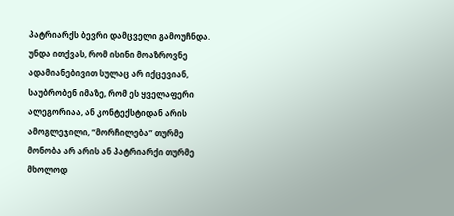პატრიარქს ბევრი დამცველი გამოუჩნდა. უნდა ითქვას, რომ ისინი მოაზროვნე ადამიანებივით სულაც არ იქცევიან, საუბრობენ იმაზე, რომ ეს ყველაფერი  ალეგორიაა, ან კონტექსტიდან არის ამოგლეჯილი, “მორჩილება” თურმე მონობა არ არის ან პატრიარქი თურმე მხოლოდ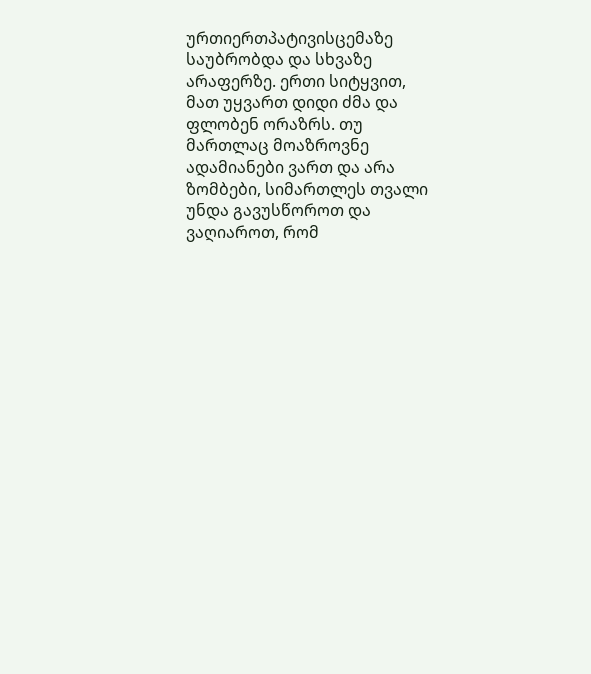ურთიერთპატივისცემაზე საუბრობდა და სხვაზე არაფერზე. ერთი სიტყვით, მათ უყვართ დიდი ძმა და ფლობენ ორაზრს. თუ მართლაც მოაზროვნე ადამიანები ვართ და არა ზომბები, სიმართლეს თვალი უნდა გავუსწოროთ და ვაღიაროთ, რომ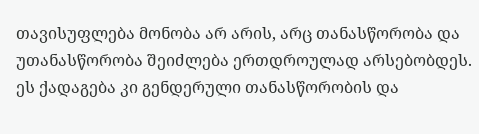თავისუფლება მონობა არ არის, არც თანასწორობა და უთანასწორობა შეიძლება ერთდროულად არსებობდეს. ეს ქადაგება კი გენდერული თანასწორობის და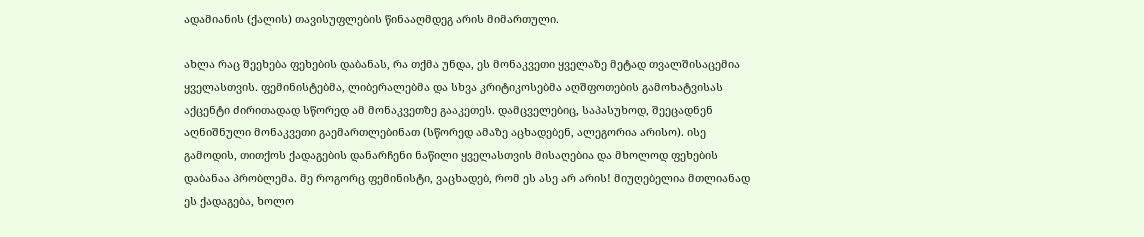ადამიანის (ქალის) თავისუფლების წინააღმდეგ არის მიმართული.

ახლა რაც შეეხება ფეხების დაბანას, რა თქმა უნდა, ეს მონაკვეთი ყველაზე მეტად თვალშისაცემია ყველასთვის. ფემინისტებმა, ლიბერალებმა და სხვა კრიტიკოსებმა აღშფოთების გამოხატვისას აქცენტი ძირითადად სწორედ ამ მონაკვეთზე გააკეთეს. დამცველებიც, საპასუხოდ, შეეცადნენ აღნიშნული მონაკვეთი გაემართლებინათ (სწორედ ამაზე აცხადებენ, ალეგორია არისო). ისე გამოდის, თითქოს ქადაგების დანარჩენი ნაწილი ყველასთვის მისაღებია და მხოლოდ ფეხების დაბანაა პრობლემა. მე როგორც ფემინისტი, ვაცხადებ, რომ ეს ასე არ არის! მიუღებელია მთლიანად ეს ქადაგება, ხოლო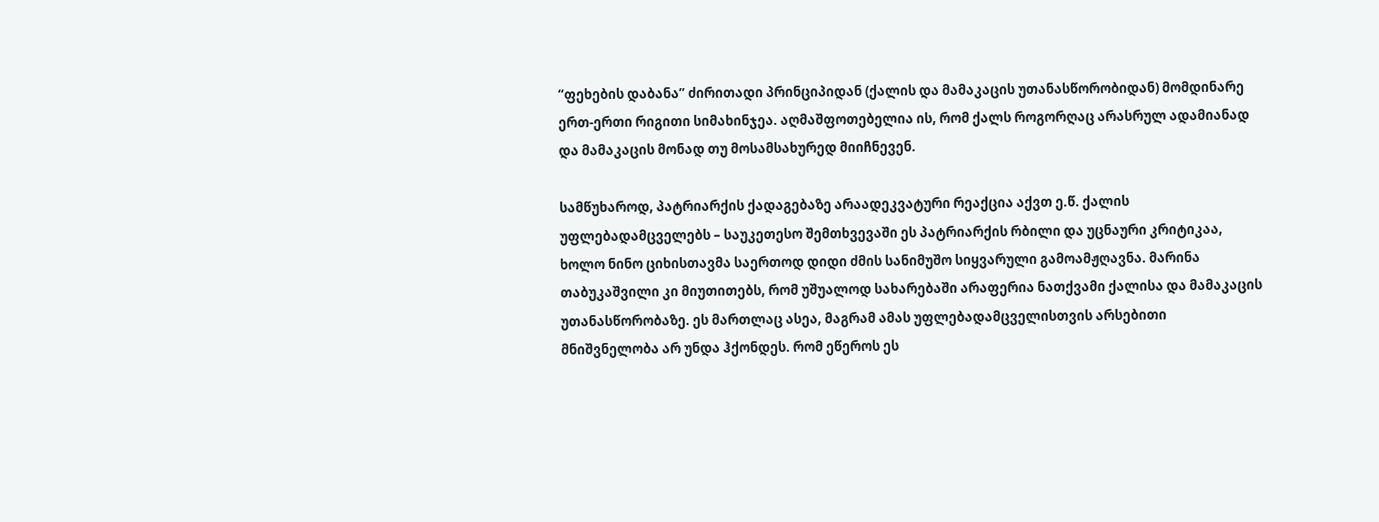“ფეხების დაბანა” ძირითადი პრინციპიდან (ქალის და მამაკაცის უთანასწორობიდან) მომდინარე ერთ-ერთი რიგითი სიმახინჯეა. აღმაშფოთებელია ის, რომ ქალს როგორღაც არასრულ ადამიანად და მამაკაცის მონად თუ მოსამსახურედ მიიჩნევენ.

სამწუხაროდ, პატრიარქის ქადაგებაზე არაადეკვატური რეაქცია აქვთ ე.წ. ქალის უფლებადამცველებს – საუკეთესო შემთხვევაში ეს პატრიარქის რბილი და უცნაური კრიტიკაა, ხოლო ნინო ციხისთავმა საერთოდ დიდი ძმის სანიმუშო სიყვარული გამოამჟღავნა. მარინა თაბუკაშვილი კი მიუთითებს, რომ უშუალოდ სახარებაში არაფერია ნათქვამი ქალისა და მამაკაცის უთანასწორობაზე. ეს მართლაც ასეა, მაგრამ ამას უფლებადამცველისთვის არსებითი მნიშვნელობა არ უნდა ჰქონდეს. რომ ეწეროს ეს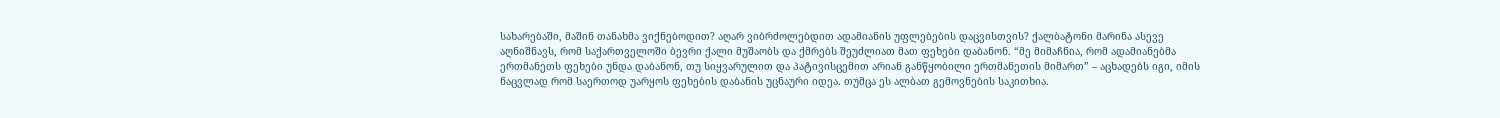სახარებაში, მაშინ თანახმა ვიქნებოდით? აღარ ვიბრძოლებდით ადამიანის უფლებების დაცვისთვის? ქალბატონი მარინა ასევე აღნიშნავს, რომ საქართველოში ბევრი ქალი მუშაობს და ქმრებს შეუძლიათ მათ ფეხები დაბანონ. “მე მიმაჩნია, რომ ადამიანებმა ერთმანეთს ფეხები უნდა დაბანონ, თუ სიყვარულით და პატივისცემით არიან განწყობილი ერთმანეთის მიმართ” – აცხადებს იგი, იმის ნაცვლად რომ საერთოდ უარყოს ფეხების დაბანის უცნაური იდეა. თუმცა ეს ალბათ გემოვნების საკითხია.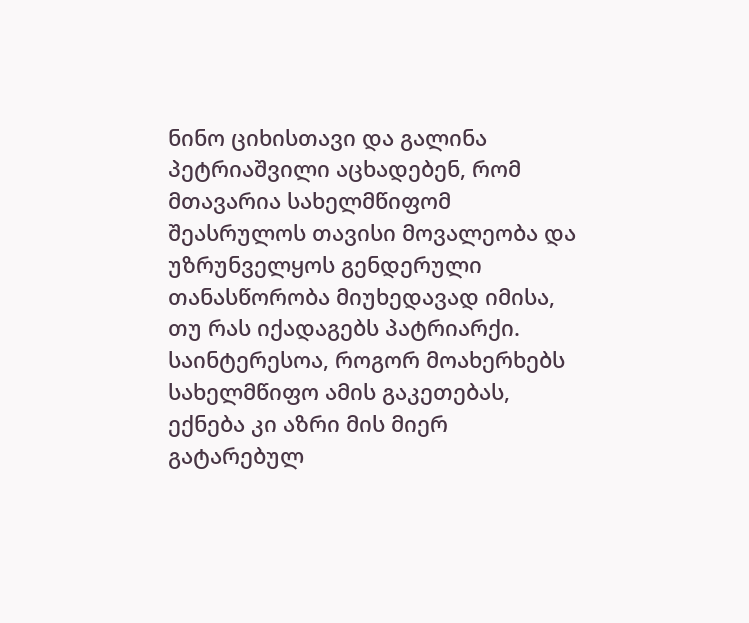ნინო ციხისთავი და გალინა პეტრიაშვილი აცხადებენ, რომ მთავარია სახელმწიფომ შეასრულოს თავისი მოვალეობა და უზრუნველყოს გენდერული თანასწორობა მიუხედავად იმისა, თუ რას იქადაგებს პატრიარქი. საინტერესოა, როგორ მოახერხებს სახელმწიფო ამის გაკეთებას, ექნება კი აზრი მის მიერ გატარებულ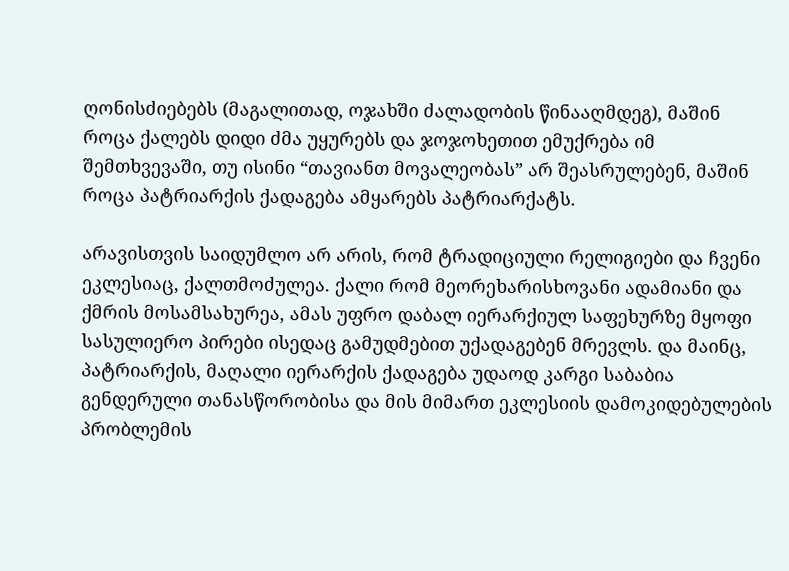ღონისძიებებს (მაგალითად, ოჯახში ძალადობის წინააღმდეგ), მაშინ როცა ქალებს დიდი ძმა უყურებს და ჯოჯოხეთით ემუქრება იმ შემთხვევაში, თუ ისინი “თავიანთ მოვალეობას” არ შეასრულებენ, მაშინ როცა პატრიარქის ქადაგება ამყარებს პატრიარქატს.

არავისთვის საიდუმლო არ არის, რომ ტრადიციული რელიგიები და ჩვენი ეკლესიაც, ქალთმოძულეა. ქალი რომ მეორეხარისხოვანი ადამიანი და ქმრის მოსამსახურეა, ამას უფრო დაბალ იერარქიულ საფეხურზე მყოფი სასულიერო პირები ისედაც გამუდმებით უქადაგებენ მრევლს. და მაინც, პატრიარქის, მაღალი იერარქის ქადაგება უდაოდ კარგი საბაბია გენდერული თანასწორობისა და მის მიმართ ეკლესიის დამოკიდებულების პრობლემის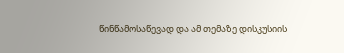წინწამოსაწევად და ამ თემაზე დისკუსიის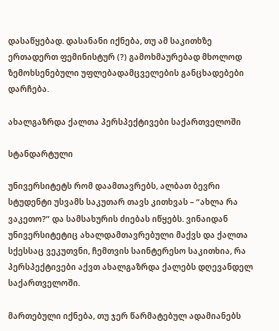დასაწყებად. დასანანი იქნება, თუ ამ საკითხზე ერთადერთ ფემინისტურ (?) გამოხმაურებად მხოლოდ ზემოხსენებული უფლებადამცველების განცხადებები დარჩება.

ახალგაზრდა ქალთა პერსპექტივები საქართველოში

სტანდარტული

უნივერსიტეტს რომ დაამთავრებს, ალბათ ბევრი სტუდენტი უსვამს საკუთარ თავს კითხვას – “ახლა რა ვაკეთო?” და სამსახურის ძიებას იწყებს. ვინაიდან უნივერსიტეტიც ახალდამთავრებული მაქვს და ქალთა სქესსაც ვეკუთვნი, ჩემთვის საინტერესო საკითხია, რა პერსპექტივები აქვთ ახალგაზრდა ქალებს დღევანდელ საქართველოში.

მართებული იქნება, თუ ჯერ წარმატებულ ადამიანებს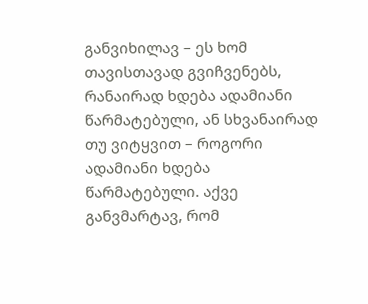განვიხილავ – ეს ხომ თავისთავად გვიჩვენებს, რანაირად ხდება ადამიანი წარმატებული, ან სხვანაირად თუ ვიტყვით – როგორი ადამიანი ხდება წარმატებული. აქვე განვმარტავ, რომ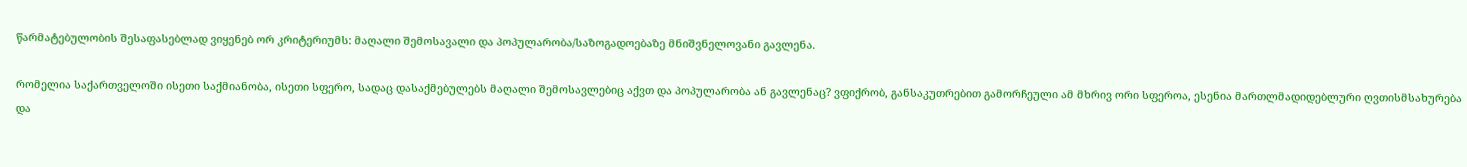წარმატებულობის შესაფასებლად ვიყენებ ორ კრიტერიუმს: მაღალი შემოსავალი და პოპულარობა/საზოგადოებაზე მნიშვნელოვანი გავლენა.

რომელია საქართველოში ისეთი საქმიანობა, ისეთი სფერო, სადაც დასაქმებულებს მაღალი შემოსავლებიც აქვთ და პოპულარობა ან გავლენაც? ვფიქრობ, განსაკუთრებით გამორჩეული ამ მხრივ ორი სფეროა, ესენია მართლმადიდებლური ღვთისმსახურება და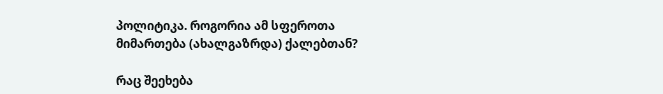პოლიტიკა. როგორია ამ სფეროთა მიმართება (ახალგაზრდა) ქალებთან?

რაც შეეხება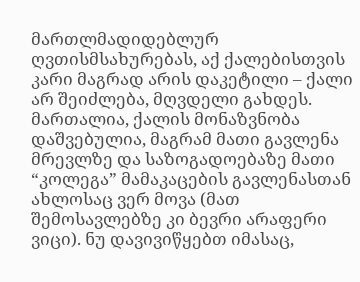მართლმადიდებლურ ღვთისმსახურებას, აქ ქალებისთვის კარი მაგრად არის დაკეტილი – ქალი არ შეიძლება, მღვდელი გახდეს. მართალია, ქალის მონაზვნობა დაშვებულია, მაგრამ მათი გავლენა მრევლზე და საზოგადოებაზე მათი “კოლეგა” მამაკაცების გავლენასთან ახლოსაც ვერ მოვა (მათ შემოსავლებზე კი ბევრი არაფერი ვიცი). ნუ დავივიწყებთ იმასაც,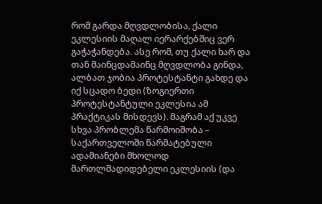რომ გარდა მღვდლობისა, ქალი ეკლესიის მაღალ იერარქებშიც ვერ გაჭაჭანდება. ასე რომ, თუ ქალი ხარ და თან მაინცდამაინც მღვდლობა გინდა, ალბათ ჯობია პროტესტანტი გახდე და იქ სცადო ბედი (ზოგიერთი პროტესტანტული ეკლესია ამ პრაქტიკას მისდევს). მაგრამ აქ უკვე სხვა პრობლემა წარმოიშობა – საქართველოში წარმატებული ადამიანები მხოლოდ მართლმადიდებელი ეკლესიის (და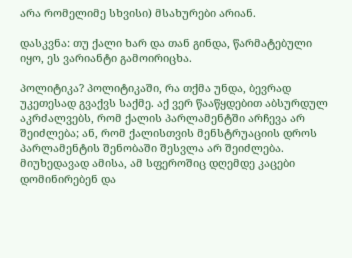არა რომელიმე სხვისი) მსახურები არიან.

დასკვნა: თუ ქალი ხარ და თან გინდა, წარმატებული იყო, ეს ვარიანტი გამოირიცხა.

პოლიტიკა? პოლიტიკაში, რა თქმა უნდა, ბევრად უკეთესად გვაქვს საქმე. აქ ვერ წააწყდებით აბსურდულ აკრძალვებს, რომ ქალის პარლამენტში არჩევა არ შეიძლება; ან, რომ ქალისთვის მენსტრუაციის დროს პარლამენტის შენობაში შესვლა არ შეიძლება. მიუხედავად ამისა, ამ სფეროშიც დღემდე კაცები დომინირებენ და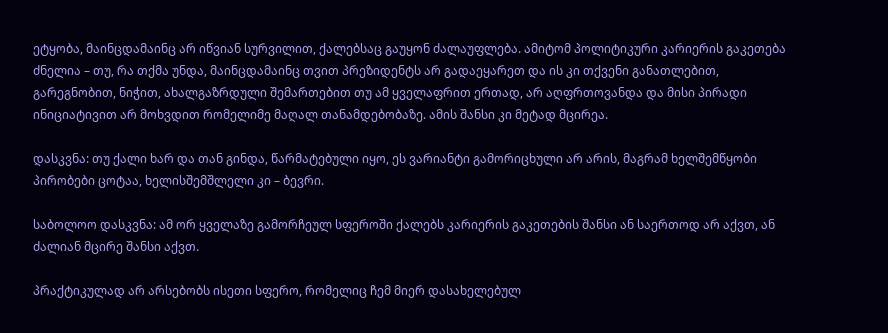ეტყობა, მაინცდამაინც არ იწვიან სურვილით, ქალებსაც გაუყონ ძალაუფლება. ამიტომ პოლიტიკური კარიერის გაკეთება ძნელია – თუ, რა თქმა უნდა, მაინცდამაინც თვით პრეზიდენტს არ გადაეყარეთ და ის კი თქვენი განათლებით, გარეგნობით, ნიჭით, ახალგაზრდული შემართებით თუ ამ ყველაფრით ერთად, არ აღფრთოვანდა და მისი პირადი ინიციატივით არ მოხვდით რომელიმე მაღალ თანამდებობაზე. ამის შანსი კი მეტად მცირეა.

დასკვნა: თუ ქალი ხარ და თან გინდა, წარმატებული იყო, ეს ვარიანტი გამორიცხული არ არის, მაგრამ ხელშემწყობი პირობები ცოტაა, ხელისშემშლელი კი – ბევრი.

საბოლოო დასკვნა: ამ ორ ყველაზე გამორჩეულ სფეროში ქალებს კარიერის გაკეთების შანსი ან საერთოდ არ აქვთ, ან ძალიან მცირე შანსი აქვთ.

პრაქტიკულად არ არსებობს ისეთი სფერო, რომელიც ჩემ მიერ დასახელებულ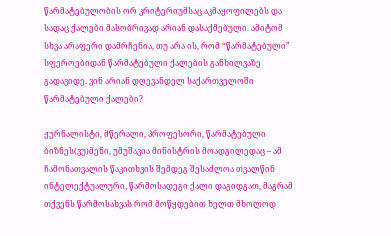წარმატებულობის ორ კრიტერიუმსაც აკმაყოფილებს და სადაც ქალები მასობრივად არიან დასაქმებული. ამიტომ სხვა არაფერი დამრჩენია, თუ არა ის, რომ “წარმატებული” სფეროებიდან წარმატებული ქალების განხილვაზე გადავიდე. ვინ არიან დღევანდელ საქართველოში წარმატებული ქალები?

ჟურნალისტი, მწერალი, პროფესორი, წარმატებული ბიზნეს(ვუ)მენი, უმუშავია მინისტრის მოადგილედაც – ამ ჩამონათვალის წაკითხვის შემდეგ შესაძლოა თვალწინ ინტელექტუალური, წარმოსადეგი ქალი დაგიდგათ, მაგრამ თქვენს წარმოსახვას რომ მოწყდებით ხელთ მხოლოდ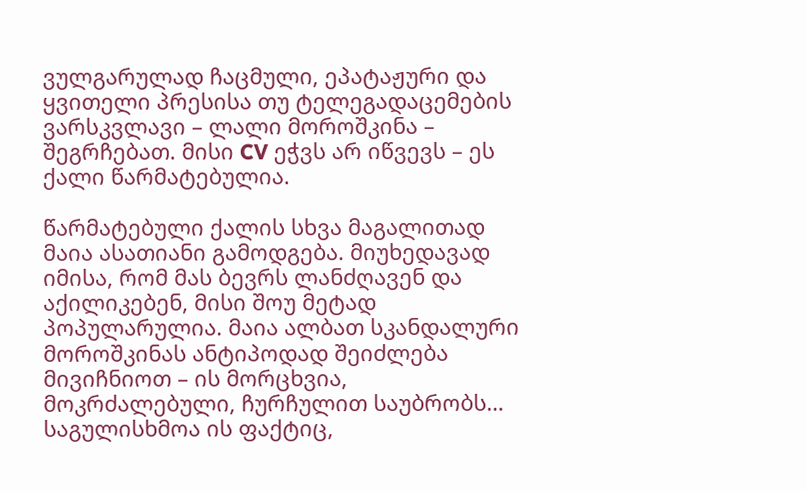ვულგარულად ჩაცმული, ეპატაჟური და ყვითელი პრესისა თუ ტელეგადაცემების ვარსკვლავი – ლალი მოროშკინა – შეგრჩებათ. მისი CV ეჭვს არ იწვევს – ეს ქალი წარმატებულია.

წარმატებული ქალის სხვა მაგალითად მაია ასათიანი გამოდგება. მიუხედავად იმისა, რომ მას ბევრს ლანძღავენ და აქილიკებენ, მისი შოუ მეტად პოპულარულია. მაია ალბათ სკანდალური მოროშკინას ანტიპოდად შეიძლება მივიჩნიოთ – ის მორცხვია, მოკრძალებული, ჩურჩულით საუბრობს… საგულისხმოა ის ფაქტიც,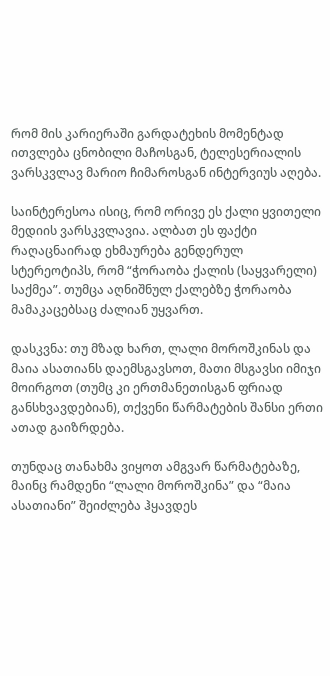რომ მის კარიერაში გარდატეხის მომენტად ითვლება ცნობილი მაჩოსგან, ტელესერიალის ვარსკვლავ მარიო ჩიმაროსგან ინტერვიუს აღება.

საინტერესოა ისიც, რომ ორივე ეს ქალი ყვითელი მედიის ვარსკვლავია. ალბათ ეს ფაქტი რაღაცნაირად ეხმაურება გენდერულ სტერეოტიპს, რომ “ჭორაობა ქალის (საყვარელი) საქმეა”. თუმცა აღნიშნულ ქალებზე ჭორაობა მამაკაცებსაც ძალიან უყვართ.

დასკვნა: თუ მზად ხართ, ლალი მოროშკინას და მაია ასათიანს დაემსგავსოთ, მათი მსგავსი იმიჯი მოირგოთ (თუმც კი ერთმანეთისგან ფრიად განსხვავდებიან), თქვენი წარმატების შანსი ერთი ათად გაიზრდება.

თუნდაც თანახმა ვიყოთ ამგვარ წარმატებაზე, მაინც რამდენი “ლალი მოროშკინა” და “მაია ასათიანი” შეიძლება ჰყავდეს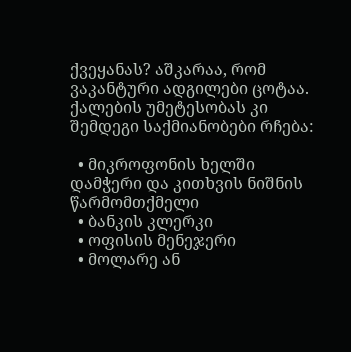ქვეყანას? აშკარაა, რომ ვაკანტური ადგილები ცოტაა. ქალების უმეტესობას კი შემდეგი საქმიანობები რჩება:

  • მიკროფონის ხელში დამჭერი და კითხვის ნიშნის წარმომთქმელი
  • ბანკის კლერკი
  • ოფისის მენეჯერი
  • მოლარე ან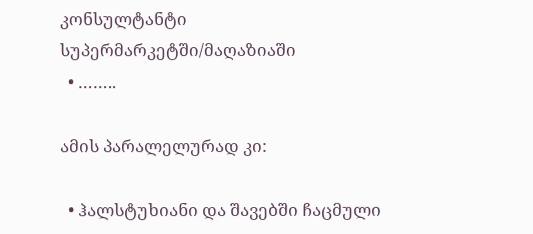კონსულტანტი სუპერმარკეტში/მაღაზიაში
  • ……..

ამის პარალელურად კი:

  • ჰალსტუხიანი და შავებში ჩაცმული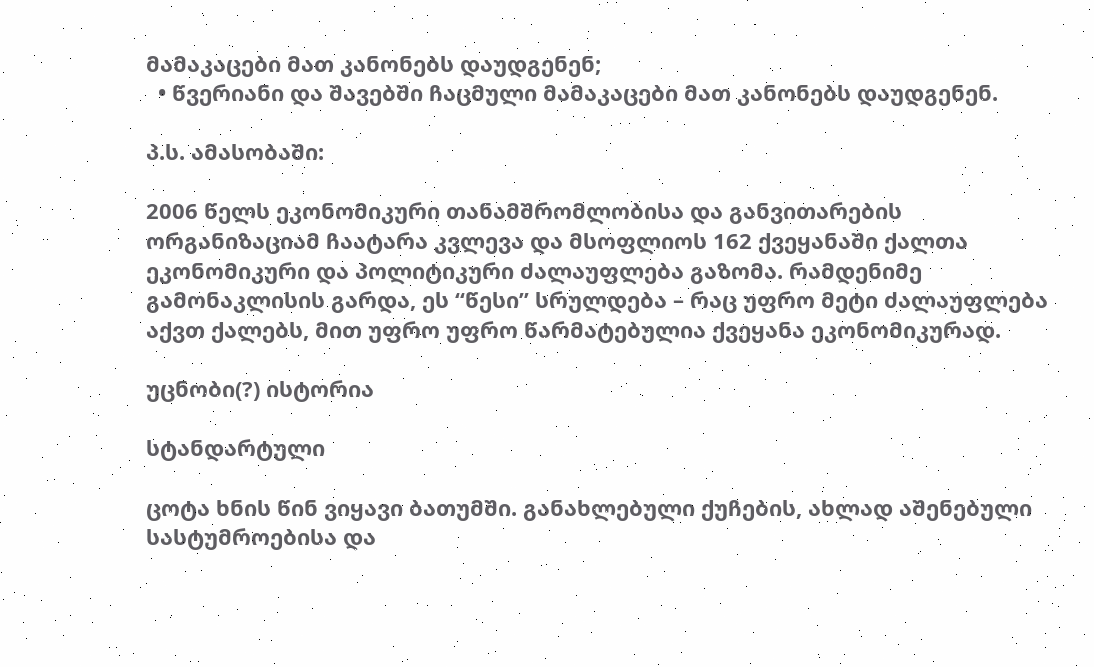მამაკაცები მათ კანონებს დაუდგენენ;
  • წვერიანი და შავებში ჩაცმული მამაკაცები მათ კანონებს დაუდგენენ.

პ.ს. ამასობაში:

2006 წელს ეკონომიკური თანამშრომლობისა და განვითარების ორგანიზაციამ ჩაატარა კვლევა და მსოფლიოს 162 ქვეყანაში ქალთა ეკონომიკური და პოლიტიკური ძალაუფლება გაზომა. რამდენიმე გამონაკლისის გარდა, ეს “წესი” სრულდება – რაც უფრო მეტი ძალაუფლება აქვთ ქალებს, მით უფრო უფრო წარმატებულია ქვეყანა ეკონომიკურად.

უცნობი(?) ისტორია

სტანდარტული

ცოტა ხნის წინ ვიყავი ბათუმში. განახლებული ქუჩების, ახლად აშენებული სასტუმროებისა და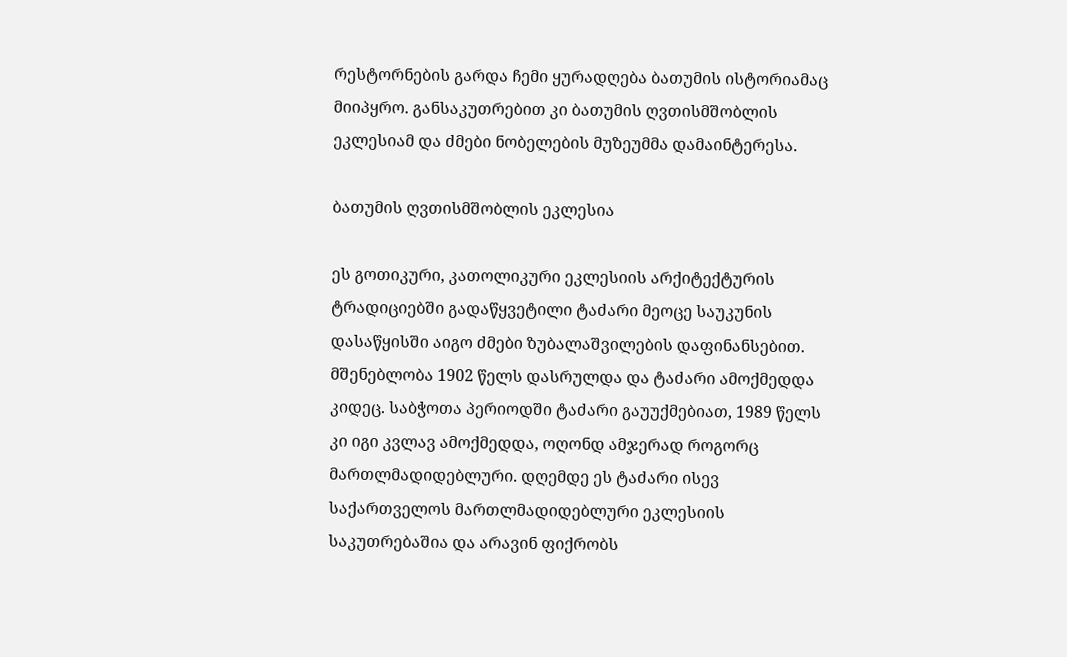რესტორნების გარდა ჩემი ყურადღება ბათუმის ისტორიამაც მიიპყრო. განსაკუთრებით კი ბათუმის ღვთისმშობლის ეკლესიამ და ძმები ნობელების მუზეუმმა დამაინტერესა.

ბათუმის ღვთისმშობლის ეკლესია

ეს გოთიკური, კათოლიკური ეკლესიის არქიტექტურის ტრადიციებში გადაწყვეტილი ტაძარი მეოცე საუკუნის დასაწყისში აიგო ძმები ზუბალაშვილების დაფინანსებით. მშენებლობა 1902 წელს დასრულდა და ტაძარი ამოქმედდა კიდეც. საბჭოთა პერიოდში ტაძარი გაუუქმებიათ, 1989 წელს კი იგი კვლავ ამოქმედდა, ოღონდ ამჯერად როგორც მართლმადიდებლური. დღემდე ეს ტაძარი ისევ საქართველოს მართლმადიდებლური ეკლესიის საკუთრებაშია და არავინ ფიქრობს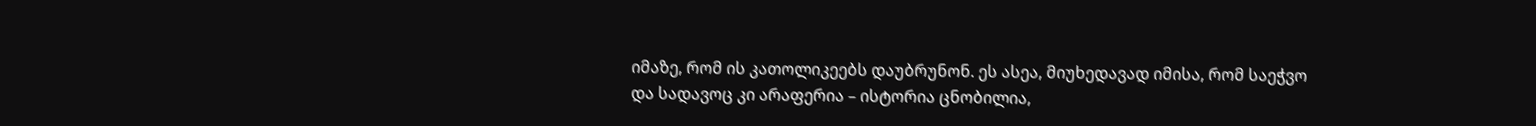იმაზე, რომ ის კათოლიკეებს დაუბრუნონ. ეს ასეა, მიუხედავად იმისა, რომ საეჭვო და სადავოც კი არაფერია – ისტორია ცნობილია,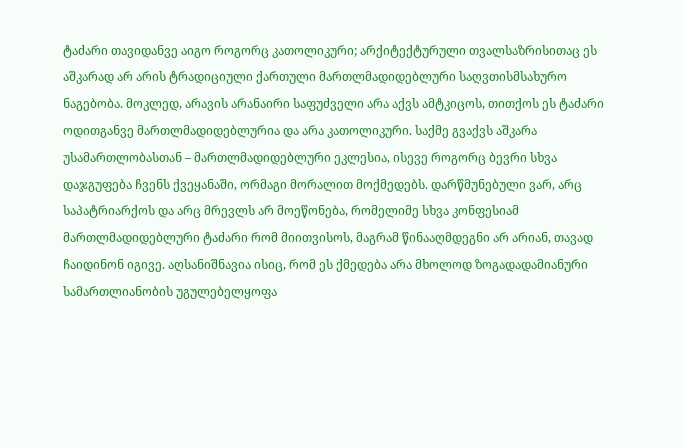ტაძარი თავიდანვე აიგო როგორც კათოლიკური; არქიტექტურული თვალსაზრისითაც ეს აშკარად არ არის ტრადიციული ქართული მართლმადიდებლური საღვთისმსახურო ნაგებობა. მოკლედ, არავის არანაირი საფუძველი არა აქვს ამტკიცოს, თითქოს ეს ტაძარი ოდითგანვე მართლმადიდებლურია და არა კათოლიკური. საქმე გვაქვს აშკარა უსამართლობასთან – მართლმადიდებლური ეკლესია, ისევე როგორც ბევრი სხვა დაჯგუფება ჩვენს ქვეყანაში, ორმაგი მორალით მოქმედებს. დარწმუნებული ვარ, არც საპატრიარქოს და არც მრევლს არ მოეწონება, რომელიმე სხვა კონფესიამ მართლმადიდებლური ტაძარი რომ მიითვისოს, მაგრამ წინააღმდეგნი არ არიან, თავად ჩაიდინონ იგივე. აღსანიშნავია ისიც, რომ ეს ქმედება არა მხოლოდ ზოგადადამიანური სამართლიანობის უგულებელყოფა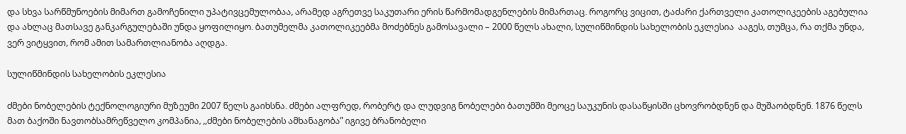და სხვა სარწმუნოების მიმართ გამოჩენილი უპატივცემულობაა, არამედ აგრეთვე საკუთარი ერის წარმომადგენლების მიმართაც. როგორც ვიცით, ტაძარი ქართველი კათოლიკეების აგებულია და ახლაც მათსავე განკარგულებაში უნდა ყოფილიყო. ბათუმელმა კათოლიკეებმა მოძებნეს გამოსავალი – 2000 წელს ახალი, სულიწმინდის სახელობის ეკლესია  ააგეს, თუმცა, რა თქმა უნდა, ვერ ვიტყვით, რომ ამით სამართლიანობა აღდგა.

სულიწმინდის სახელობის ეკლესია

ძმები ნობელების ტექნოლოგიური მუზეუმი 2007 წელს გაიხსნა. ძმები ალფრედ, რობერტ და ლუდვიგ ნობელები ბათუმში მეოცე საუკუნის დასაწყისში ცხოვრობდნენ და მუშაობდნენ. 1876 წელს მათ ბაქოში ნავთობსამრეწველო კომპანია, ,,ძმები ნობელების ამხანაგობა” იგივე ბრანობელი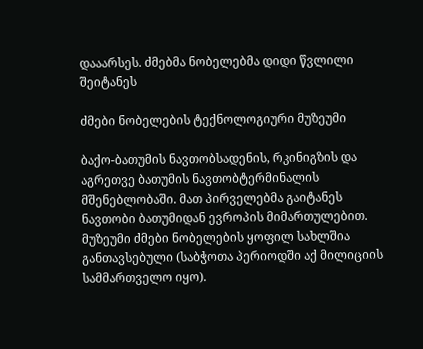დააარსეს. ძმებმა ნობელებმა დიდი წვლილი შეიტანეს

ძმები ნობელების ტექნოლოგიური მუზეუმი

ბაქო-ბათუმის ნავთობსადენის, რკინიგზის და აგრეთვე ბათუმის ნავთობტერმინალის მშენებლობაში. მათ პირველებმა გაიტანეს ნავთობი ბათუმიდან ევროპის მიმართულებით. მუზეუმი ძმები ნობელების ყოფილ სახლშია განთავსებული (საბჭოთა პერიოდში აქ მილიციის სამმართველო იყო).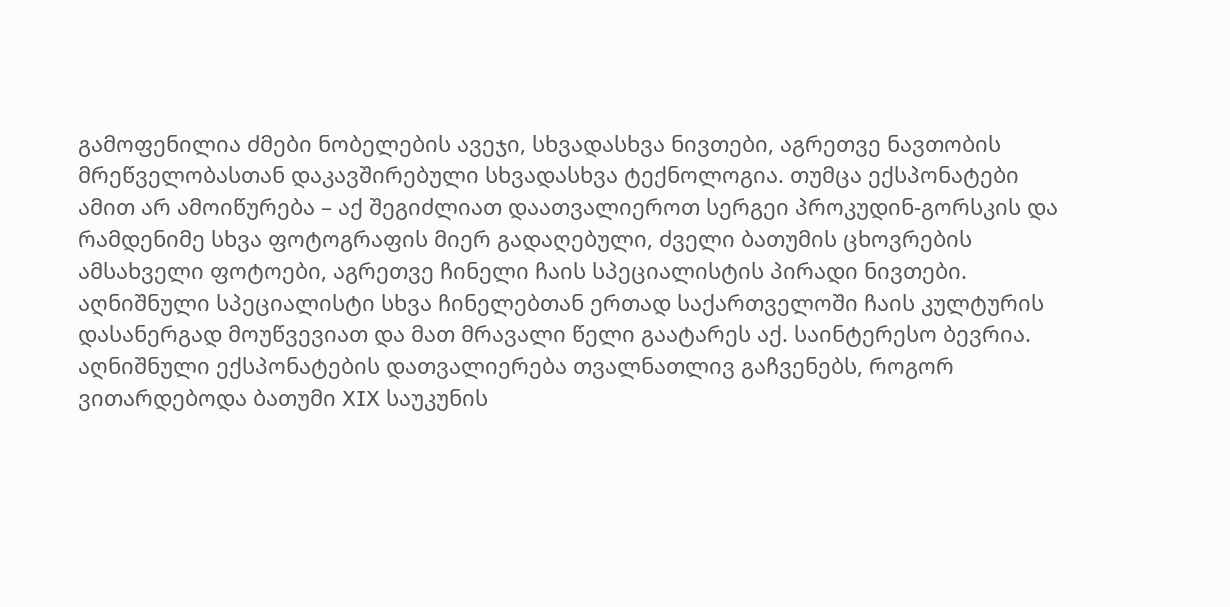გამოფენილია ძმები ნობელების ავეჯი, სხვადასხვა ნივთები, აგრეთვე ნავთობის მრეწველობასთან დაკავშირებული სხვადასხვა ტექნოლოგია. თუმცა ექსპონატები ამით არ ამოიწურება – აქ შეგიძლიათ დაათვალიეროთ სერგეი პროკუდინ-გორსკის და რამდენიმე სხვა ფოტოგრაფის მიერ გადაღებული, ძველი ბათუმის ცხოვრების ამსახველი ფოტოები, აგრეთვე ჩინელი ჩაის სპეციალისტის პირადი ნივთები. აღნიშნული სპეციალისტი სხვა ჩინელებთან ერთად საქართველოში ჩაის კულტურის დასანერგად მოუწვევიათ და მათ მრავალი წელი გაატარეს აქ. საინტერესო ბევრია. აღნიშნული ექსპონატების დათვალიერება თვალნათლივ გაჩვენებს, როგორ ვითარდებოდა ბათუმი XIX საუკუნის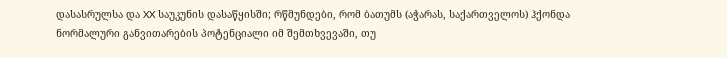დასასრულსა და XX საუკუნის დასაწყისში; რწმუნდები, რომ ბათუმს (აჭარას, საქართველოს) ჰქონდა ნორმალური განვითარების პოტენციალი იმ შემთხვევაში, თუ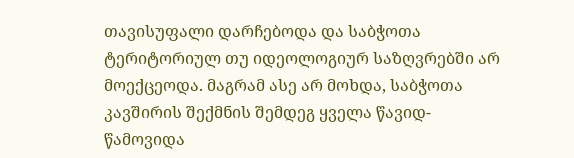თავისუფალი დარჩებოდა და საბჭოთა ტერიტორიულ თუ იდეოლოგიურ საზღვრებში არ მოექცეოდა. მაგრამ ასე არ მოხდა, საბჭოთა კავშირის შექმნის შემდეგ ყველა წავიდ-წამოვიდა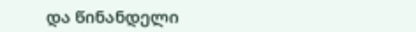და წინანდელი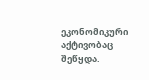ეკონომიკური აქტივობაც შეწყდა.